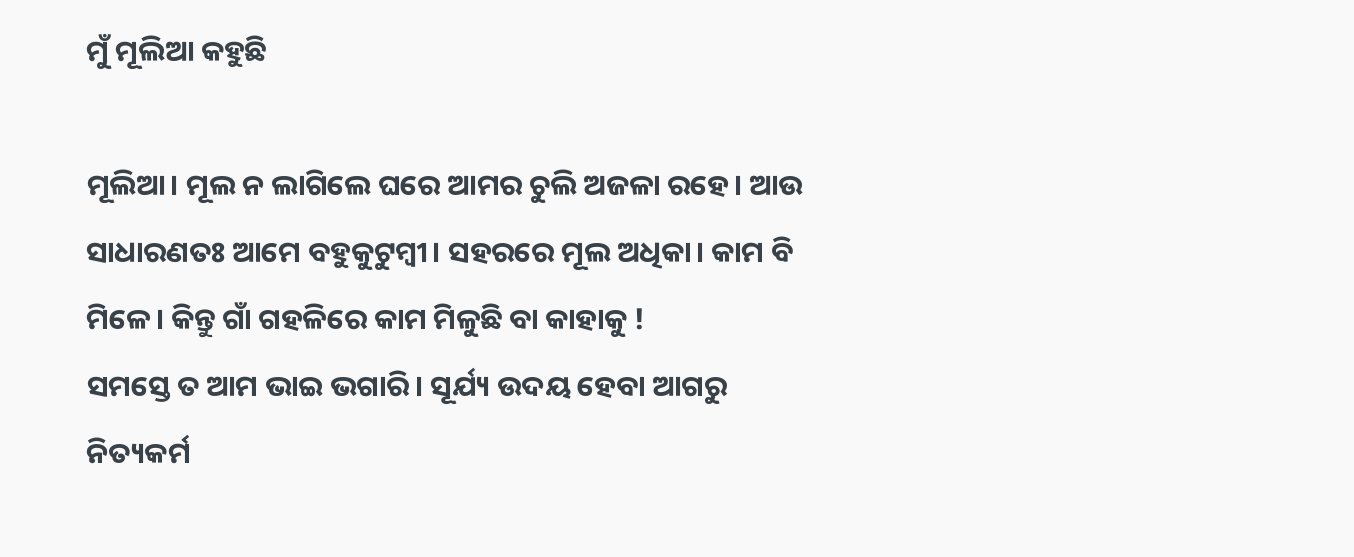ମୁଁ ମୂଲିଆ କହୁଛି

ମୂଲିଆ। ମୂଲ ନ ଲାଗିଲେ ଘରେ ଆମର ଚୁଲି ଅଜଳା ରହେ। ଆଉ ସାଧାରଣତଃ ଆମେ ବହୁକୁଟୁମ୍ବୀ। ସହରରେ ମୂଲ ଅଧିକା। କାମ ବି ମିଳେ। କିନ୍ତୁ ଗାଁ ଗହଳିରେ କାମ ମିଳୁଛି ବା କାହାକୁ !
ସମସ୍ତେ ତ ଆମ ଭାଇ ଭଗାରି। ସୂର୍ଯ୍ୟ ଉଦୟ ହେବା ଆଗରୁ ନିତ୍ୟକର୍ମ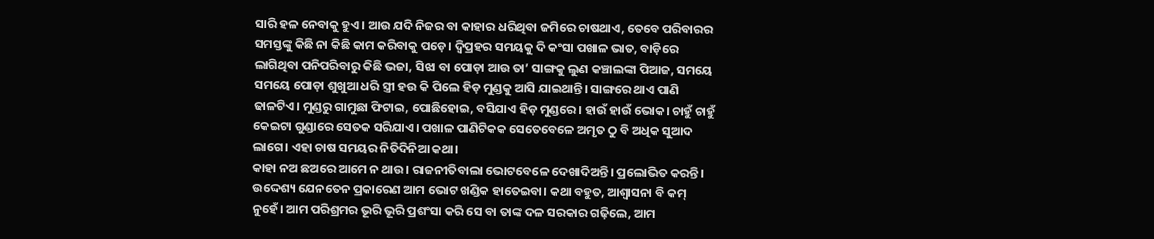ସାରି ହଳ ନେବାକୁ ହୁଏ। ଆଉ ଯଦି ନିଜର ବା କାହାର ଧରିଥିବା ଜମିରେ ଚାଷଥାଏ, ତେବେ ପରିବାରର ସମସ୍ତଙ୍କୁ କିଛି ନା କିଛି କାମ କରିବାକୁ ପଡ଼େ। ଦ୍ବିପ୍ରହର ସମୟକୁ ଦି କଂସା ପଖାଳ ଭାତ, ବାଡ଼ିରେ ଲାଗିଥିବା ପନିପରିବାରୁ କିଛି ଭଜା, ସିଝା ବା ପୋଡ଼ା ଆଉ ତା’ ସାଙ୍ଗକୁ ଲୁଣ କଞ୍ଚାଲଙ୍କା ପିଆଜ, ସମୟେ ସମୟେ ପୋଡ଼ା ଶୁଖୁଆ ଧରି ସ୍ତ୍ରୀ ହଉ କି ପିଲେ ହିଡ଼ ମୁଣ୍ଡକୁ ଆସି ଯାଇଥାନ୍ତି। ସାଙ୍ଗରେ ଥାଏ ପାଣି ଢାଳଟିଏ। ମୁଣ୍ଡରୁ ଗାମୁଛା ଫିଟାଇ, ପୋଛିହୋଇ, ବସିଯାଏ ହିଡ଼ ମୁଣ୍ଡରେ। ହାଉଁ ହାଉଁ ଭୋକ। ଚାହୁଁ ଚାହୁଁ କେଇଟା ଗୁଣ୍ଡାରେ ସେତକ ସରିଯାଏ। ପଖାଳ ପାଣିଟିକକ ସେତେବେଳେ ଅମୃତ ଠୁ ବି ଅଧିକ ସୁଆଦ ଲାଗେ। ଏହା ଚାଷ ସମୟର ନିତିଦିନିଆ କଥା।
କାହା ନଅ ଛଅରେ ଆମେ ନ ଥାଉ। ରାଜନୀତିବାଲା ଭୋଟବେଳେ ଦେଖାଦିଅନ୍ତି। ପ୍ରଲୋଭିତ କରନ୍ତି। ଉଦ୍ଦେଶ୍ୟ ଯେନତେନ ପ୍ରକାରେଣ ଆମ ଭୋଟ ଖଣ୍ଡିକ ହାତେଇବା। କଥା ବହୁତ, ଆଶ୍ୱାସନା ବି କମ୍‌ ନୁହେଁ। ଆମ ପରିଶ୍ରମର ଭୂରି ଭୂରି ପ୍ରଶଂସା କରି ସେ ବା ତାଙ୍କ ଦଳ ସରକାର ଗଢ଼ିଲେ, ଆମ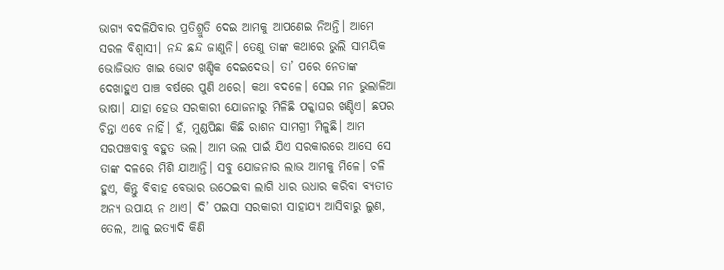ଭାଗ୍ୟ ବଦଳିଯିବାର ପ୍ରତିଶ୍ରୁତି ଦେଇ ଆମକୁ ଆପଣେଇ ନିଅନ୍ତି। ଆମେ ସରଳ ବିଶ୍ୱାସୀ। ନନ୍ଦ ଛନ୍ଦ ଜାଣୁନି। ତେଣୁ ତାଙ୍କ କଥାରେ ଭୁଲି ସାମୟିକ ଭୋଜିଭାତ ଖାଇ ଭୋଟ ଖଣ୍ଡିକ ଦେଇଦେଉ। ତା’ ପରେ ନେତାଙ୍କ ଦେଖାହୁଏ ପାଞ୍ଚ ବର୍ଷରେ ପୁଣି ଥରେ। କଥା ବଦଳେ। ସେଇ ମନ ଭୁଲାଳିଆ ଭାଷା। ଯାହା ହେଉ ସରକାରୀ ଯୋଜନାରୁ ମିଳିଛି ପକ୍କାଘର ଖଣ୍ଡିଏ। ଛପର ଚିନ୍ତା ଏବେ ନାହିଁ। ହଁ, ମୁଣ୍ଡପିଛା କିଛି ରାଶନ ସାମଗ୍ରୀ ମିଳୁଛି। ଆମ ସରପଞ୍ଚବାବୁ ବହୁତ ଭଲ। ଆମ ଭଲ ପାଇଁ ଯିଏ ସରକାରରେ ଆସେ ସେ ତାଙ୍କ ଦଳରେ ମିଶି ଯାଆନ୍ତି। ସବୁ ଯୋଜନାର ଲାଭ ଆମକୁ ମିଳେ। ଚଳି ହୁଏ, କିନ୍ତୁ ବିବାହ ବେଭାର ଉଠେଇବା ଲାଗି ଧାର ଉଧାର କରିବା ବ୍ୟତୀତ ଅନ୍ୟ ଉପାୟ ନ ଥାଏ। ଦି’ ପଇସା ସରକାରୀ ସାହାଯ୍ୟ ଆସିବାରୁ ଲୁଣ, ତେଲ, ଆଳୁ ଇତ୍ୟାଦି କିଣି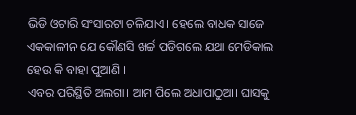ଭିଡି ଓଟାରି ସଂସାରଟା ଚଳିଯାଏ। ହେଲେ ବାଧକ ସାଜେ ଏକକାଳୀନ ଯେ କୌଣସି ଖର୍ଚ୍ଚ ପଡିଗଲେ ଯଥା ମେଡିକାଲ ହେଉ କି ବାହା ପୁଆଣି ।
ଏବର ପରିସ୍ଥିତି ଅଲଗା। ଆମ ପିଲେ ଅଧାପାଠୁଆ। ଘାସକୁ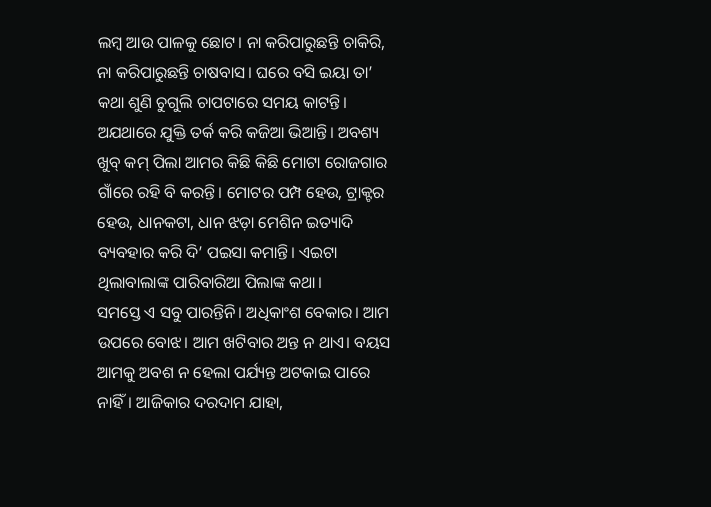ଲମ୍ବ ଆଉ ପାଳକୁ ଛୋଟ। ନା କରିପାରୁଛନ୍ତି ଚାକିରି, ନା କରିପାରୁଛନ୍ତି ଚାଷବାସ। ଘରେ ବସି ଇୟା ତା’ କଥା ଶୁଣି ଚୁଗୁଲି ଚାପଟାରେ ସମୟ କାଟନ୍ତି। ଅଯଥାରେ ଯୁକ୍ତି ତର୍କ କରି କଜିଆ ଭିଆନ୍ତି। ଅବଶ୍ୟ ଖୁବ୍‌ କମ୍‌ ପିଲା ଆମର କିଛି କିଛି ମୋଟା ରୋଜଗାର ଗାଁରେ ରହି ବି କରନ୍ତି। ମୋଟର ପମ୍ପ ହେଉ, ଟ୍ରାକ୍ଟର ହେଉ, ଧାନକଟା, ଧାନ ଝଡ଼ା ମେଶିନ ଇତ୍ୟାଦି ବ୍ୟବହାର କରି ଦି’ ପଇସା କମାନ୍ତି। ଏଇଟା ଥିଲାବାଲାଙ୍କ ପାରିବାରିଆ ପିଲାଙ୍କ କଥା।
ସମସ୍ତେ ଏ ସବୁ ପାରନ୍ତିନି। ଅଧିକାଂଶ ବେକାର। ଆମ ଉପରେ ବୋଝ। ଆମ ଖଟିବାର ଅନ୍ତ ନ ଥାଏ। ବୟସ ଆମକୁ ଅବଶ ନ ହେଲା ପର୍ଯ୍ୟନ୍ତ ଅଟକାଇ ପାରେ ନାହିଁ। ଆଜିକାର ଦରଦାମ ଯାହା,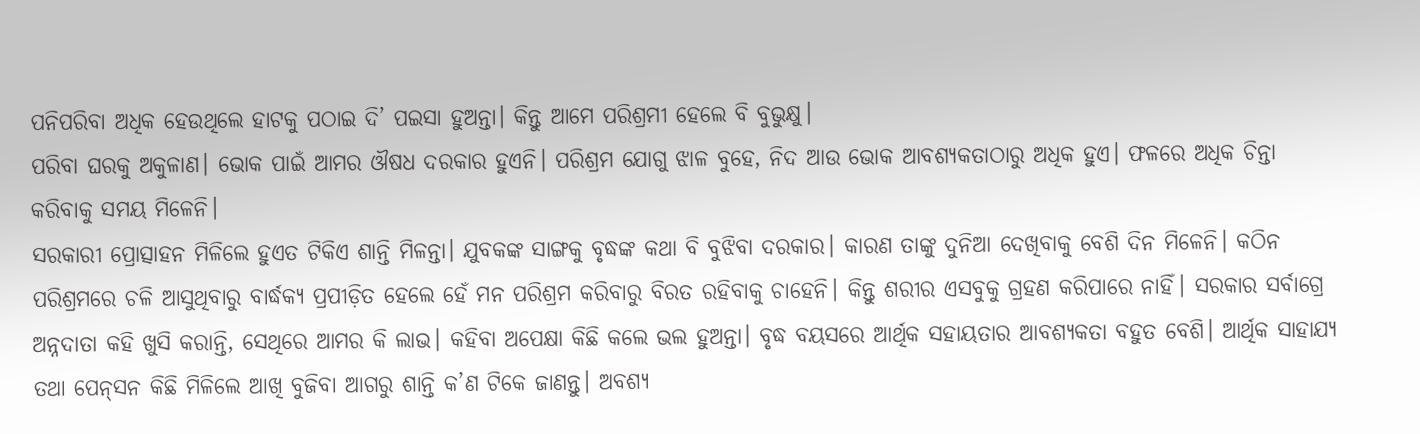ପନିପରିବା ଅଧିକ ହେଉଥିଲେ ହାଟକୁ ପଠାଇ ଦି’ ପଇସା ହୁଅନ୍ତା। କିନ୍ତୁ ଆମେ ପରିଶ୍ରମୀ ହେଲେ ବି ବୁଭୁକ୍ଷୁ।
ପରିବା ଘରକୁ ଅକୁଳାଣ। ଭୋକ ପାଇଁ ଆମର ଔଷଧ ଦରକାର ହୁଏନି। ପରିଶ୍ରମ ଯୋଗୁ ଝାଳ ବୁହେ, ନିଦ ଆଉ ଭୋକ ଆବଶ୍ୟକତାଠାରୁ ଅଧିକ ହୁଏ। ଫଳରେ ଅଧିକ ଚିନ୍ତା କରିବାକୁ ସମୟ ମିଳେନି।
ସରକାରୀ ପ୍ରୋତ୍ସାହନ ମିଳିଲେ ହୁଏତ ଟିକିଏ ଶାନ୍ତି ମିଳନ୍ତା। ଯୁବକଙ୍କ ସାଙ୍ଗକୁ ବୃଦ୍ଧଙ୍କ କଥା ବି ବୁଝିବା ଦରକାର। କାରଣ ତାଙ୍କୁ ଦୁନିଆ ଦେଖିବାକୁ ବେଶି ଦିନ ମିଳେନି। କଠିନ ପରିଶ୍ରମରେ ଚଳି ଆସୁଥିବାରୁ ବାର୍ଦ୍ଧକ୍ୟ ପ୍ରପୀଡ଼ିତ ହେଲେ ହେଁ ମନ ପରିଶ୍ରମ କରିବାରୁ ବିରତ ରହିବାକୁ ଚାହେନି। କିନ୍ତୁ ଶରୀର ଏସବୁକୁ ଗ୍ରହଣ କରିପାରେ ନାହିଁ। ସରକାର ସର୍ବାଗ୍ରେ ଅନ୍ନଦାତା କହି ଖୁସି କରାନ୍ତି, ସେଥିରେ ଆମର କି ଲାଭ। କହିବା ଅପେକ୍ଷା କିଛି କଲେ ଭଲ ହୁଅନ୍ତା। ବୃଦ୍ଧ ବୟସରେ ଆର୍ଥିକ ସହାୟତାର ଆବଶ୍ୟକତା ବହୁତ ବେଶି। ଆର୍ଥିକ ସାହାଯ୍ୟ ତଥା ପେନ୍‌ସନ କିଛି ମିଳିଲେ ଆଖି ବୁଜିବା ଆଗରୁ ଶାନ୍ତି କ’ଣ ଟିକେ ଜାଣନ୍ତୁ। ଅବଶ୍ୟ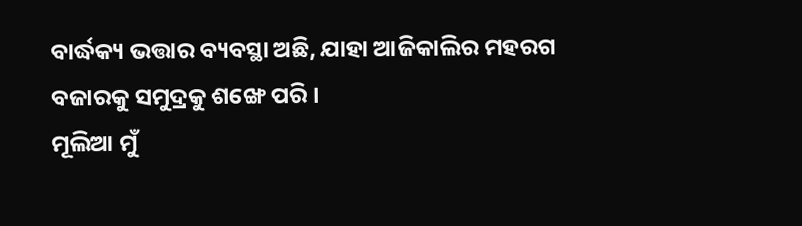ବାର୍ଦ୍ଧକ୍ୟ ଭତ୍ତାର ବ୍ୟବସ୍ଥା ଅଛି, ଯାହା ଆଜିକାଲିର ମହରଗ ବଜାରକୁ ସମୁଦ୍ରକୁ ଶଙ୍ଖେ ପରି।
ମୂଲିଆ ମୁଁ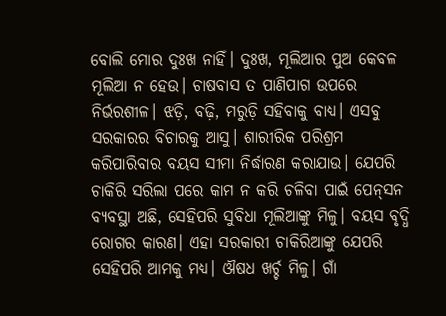ବୋଲି ମୋର ଦୁଃଖ ନାହିଁ। ଦୁଃଖ, ମୂଲିଆର ପୁଅ କେବଳ ମୂଲିଆ ନ ହେଉ। ଚାଷବାସ ତ ପାଣିପାଗ ଉପରେ ନିର୍ଭରଶୀଳ। ଝଡ଼ି, ବଢ଼ି, ମରୁଡ଼ି ସହିବାକୁ ବାଧ୍ୟ। ଏସବୁ ସରକାରର ବିଚାରକୁ ଆସୁ। ଶାରୀରିକ ପରିଶ୍ରମ କରିପାରିବାର ବୟସ ସୀମା ନିର୍ଦ୍ଧାରଣ କରାଯାଉ। ଯେପରି ଚାକିରି ସରିଲା ପରେ କାମ ନ କରି ଚଳିବା ପାଇଁ ପେନ୍‌ସନ ବ୍ୟବସ୍ଥା ଅଛି, ସେହିପରି ସୁବିଧା ମୂଲିଆଙ୍କୁ ମିଳୁ। ବୟସ ବୃଦ୍ଧି ରୋଗର କାରଣ। ଏହା ସରକାରୀ ଚାକିରିଆଙ୍କୁ ଯେପରି ସେହିପରି ଆମକୁ ମଧ୍ୟ। ଔଷଧ ଖର୍ଚ୍ଚ ମିଳୁ। ଗାଁ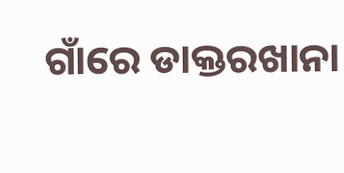ଗାଁରେ ଡାକ୍ତରଖାନା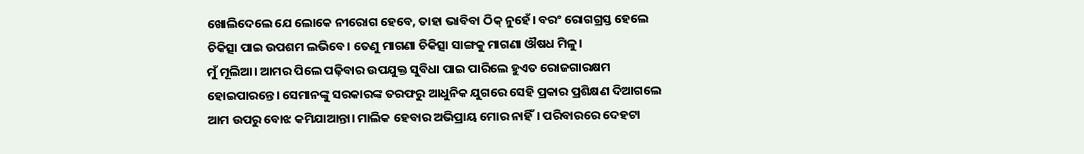ଖୋଲିଦେଲେ ଯେ ଲୋକେ ନୀରୋଗ ହେବେ, ତାହା ଭାବିବା ଠିକ୍‌ ନୁହେଁ। ବରଂ ରୋଗଗ୍ରସ୍ତ ହେଲେ ଚିକିତ୍ସା ପାଇ ଉପଶମ ଲଭିବେ। ତେଣୁ ମାଗଣା ଚିକିତ୍ସା ସାଙ୍ଗକୁ ମାଗଣା ଔଷଧ ମିଳୁ।
ମୁଁ ମୂଲିଆ। ଆମର ପିଲେ ପଢ଼ିବାର ଉପଯୁକ୍ତ ସୁବିଧା ପାଇ ପାରିଲେ ହୁଏତ ରୋଜଗାରକ୍ଷମ ହୋଇପାରନ୍ତେ। ସେମାନଙ୍କୁ ସରକାରଙ୍କ ତରଫରୁ ଆଧୁନିକ ଯୁଗରେ ସେହି ପ୍ରକାର ପ୍ରଶିକ୍ଷଣ ଦିଆଗଲେ ଆମ ଉପରୁ ବୋଝ କମିଯାଆନ୍ତା। ମାଲିକ ହେବାର ଅଭିପ୍ରାୟ ମୋର ନାହିଁ। ପରିବାରରେ ଦେହଟା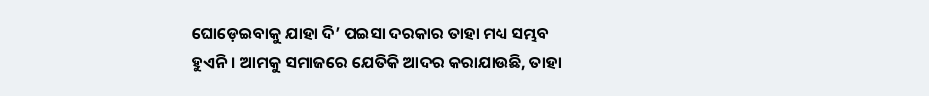ଘୋଡ଼େଇବାକୁ ଯାହା ଦି’ ପଇସା ଦରକାର ତାହା ମଧ୍ୟ ସମ୍ଭବ ହୁଏନି। ଆମକୁ ସମାଜରେ ଯେତିକି ଆଦର କରାଯାଉଛି, ତାହା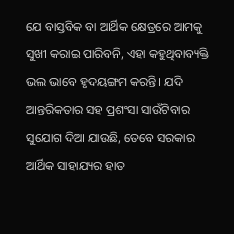ଯେ ବାସ୍ତବିକ ବା ଆର୍ଥିକ କ୍ଷେତ୍ରରେ ଆମକୁ ସୁଖୀ କରାଇ ପାରିବନି, ଏହା କହୁଥିବାବ୍ୟକ୍ତି ଭଲ ଭାବେ ହୃଦୟଙ୍ଗମ କରନ୍ତି। ଯଦି ଆନ୍ତରିକତାର ସହ ପ୍ରଶଂସା ସାଉଁଟିବାର ସୁଯୋଗ ଦିଆ ଯାଉଛି, ତେବେ ସରକାର ଆର୍ଥିକ ସାହାଯ୍ୟର ହାତ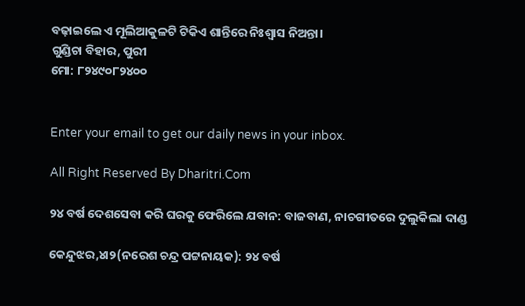ବଢ଼ାଇଲେ ଏ ମୂଲିଆକୁଳଟି ଟିକିଏ ଶାନ୍ତିରେ ନିଃଶ୍ୱାସ ନିଅନ୍ତା।
ଗୁଣ୍ଡିଚା ବିହାର, ପୁରୀ
ମୋ: ୮୨୪୯୦୮୨୪୦୦


Enter your email to get our daily news in your inbox.

All Right Reserved By Dharitri.Com

୨୪ ବର୍ଷ ଦେଶସେବା କରି ଘରକୁ ଫେରିଲେ ଯବାନ: ବାଜବାଣ, ନାଚଗୀତରେ ଦୁଲୁକିଲା ଦାଣ୍ଡ

କେନ୍ଦୁଝର,୪ା୨(ନରେଶ ଚନ୍ଦ୍ର ପଟ୍ଟନାୟକ): ୨୪ ବର୍ଷ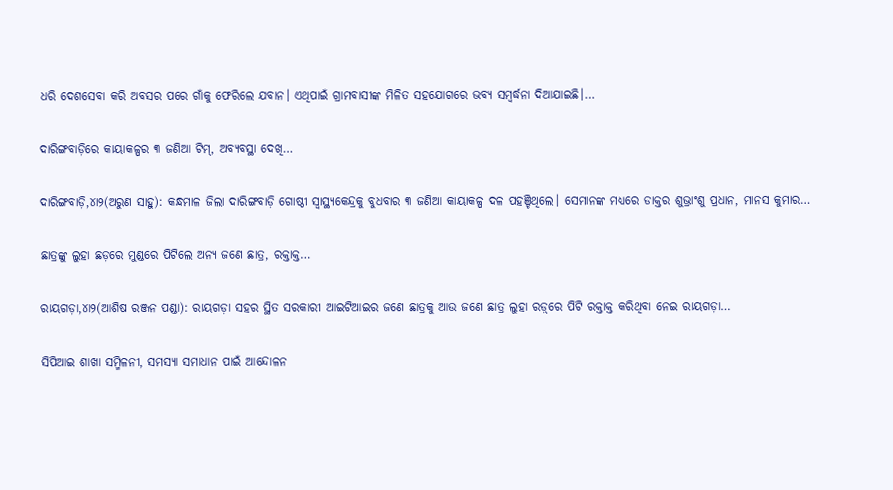ଧରି ଦେଶସେବା କରି ଅବସର ପରେ ଗାଁକୁ ଫେରିଲେ ଯବାନ। ଏଥିପାଇଁ ଗ୍ରାମବାସୀଙ୍କ ମିଳିତ ସହଯୋଗରେ ଭବ୍ୟ ସମ୍ବର୍ଦ୍ଧନା ଦିଆଯାଇଛି।…

ଦାରିଙ୍ଗବାଡ଼ିରେ କାୟାକଳ୍ପର ୩ ଜଣିଆ ଟିମ୍‌, ଅବ୍ୟବସ୍ଥା ଦେଖି…

ଦାରିଙ୍ଗବାଡ଼ି,୪ା୨(ଅରୁଣ ସାହୁ): କନ୍ଧମାଳ ଜିଲା ଦାରିଙ୍ଗବାଡ଼ି ଗୋଷ୍ଠୀ ସ୍ବାସ୍ଥ୍ୟକେନ୍ଦ୍ରକୁ ବୁଧବାର ୩ ଜଣିଆ କାୟାକଳ୍ପ ଦଳ ପହଞ୍ଚିଥିଲେ। ସେମାନଙ୍କ ମଧ୍ୟରେ ଡାକ୍ତର ଶୁଭ୍ରାଂଶୁ ପ୍ରଧାନ, ମାନସ କୁମାର…

ଛାତ୍ରଙ୍କୁ ଲୁହା ଛଡ଼ରେ ମୁଣ୍ଡରେ ପିଟିଲେ ଅନ୍ୟ ଜଣେ ଛାତ୍ର, ରକ୍ତାକ୍ତ…

ରାୟଗଡ଼ା,୪ା୨(ଆଶିଷ ରଞ୍ଜନ ପଣ୍ଡା): ରାୟଗଡ଼ା ସହର ସ୍ଥିତ ସରକାରୀ ଆଇଟିଆଇର ଜଣେ ଛାତ୍ରକୁ ଆଉ ଜଣେ ଛାତ୍ର ଲୁହା ରଡ଼୍‌ରେ ପିଟି ରକ୍ତାକ୍ତ କରିଥିବା ନେଇ ରାୟଗଡ଼ା…

ସିପିଆଇ ଶାଖା ସମ୍ମିଳନୀ, ସମସ୍ୟା ସମାଧାନ ପାଇଁ ଆନ୍ଦୋଳନ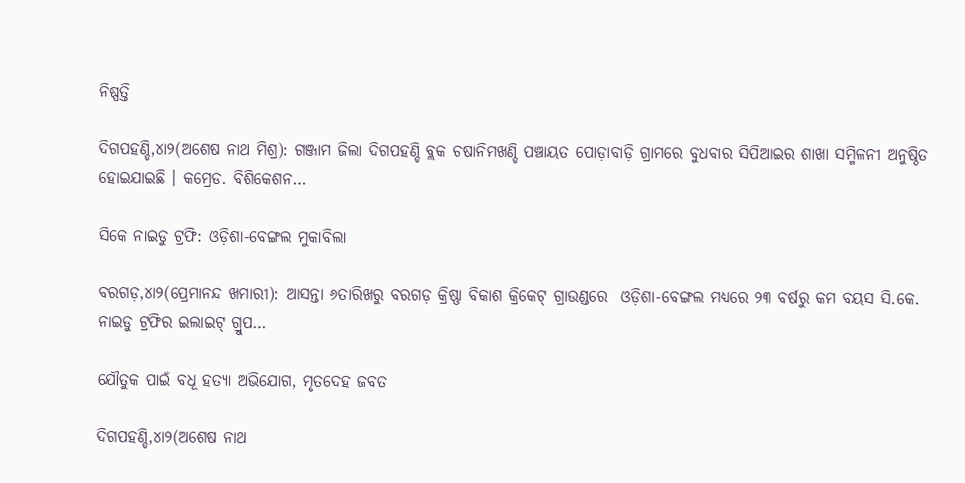ନିଷ୍ପତ୍ତି

ଦିଗପହଣ୍ଡି,୪ା୨(ଅଶେଷ ନାଥ ମିଶ୍ର): ଗଞ୍ଜାମ ଜିଲା ଦିଗପହଣ୍ଡି ବ୍ଲକ ଚଷାନିମଖଣ୍ଡି ପଞ୍ଚାୟତ ପୋଡ଼ାବାଡ଼ି ଗ୍ରାମରେ ବୁଧବାର ସିପିଆଇର ଶାଖା ସମ୍ମିଳନୀ ଅନୁଷ୍ଠିତ ହୋଇଯାଇଛି । କମ୍ରେଡ. ବିଶିକେଶନ…

ସିକେ ନାଇଡୁ ଟ୍ରଫି: ଓଡ଼ିଶା-ବେଙ୍ଗଲ ମୁକାବିଲା

ବରଗଡ଼,୪ା୨(ପ୍ରେମାନନ୍ଦ ଖମାରୀ): ଆସନ୍ତା ୬ତାରିଖରୁ ବରଗଡ଼ କ୍ରିଷ୍ଣା ବିକାଶ କ୍ରିକେଟ୍‌ ଗ୍ରାଉଣ୍ଡରେ  ଓଡ଼ିଶା-ବେଙ୍ଗଲ ମଧ୍ୟରେ ୨୩ ବର୍ଷରୁ କମ ବୟସ ସି.କେ. ନାଇଡୁ ଟ୍ରଫିର ଇଲାଇଟ୍‌ ଗ୍ରୁପ…

ଯୌତୁକ ପାଇଁ ବଧୂ ହତ୍ୟା ଅଭିଯୋଗ, ମୃତଦେହ ଜବତ

ଦିଗପହଣ୍ଡି,୪ା୨(ଅଶେଷ ନାଥ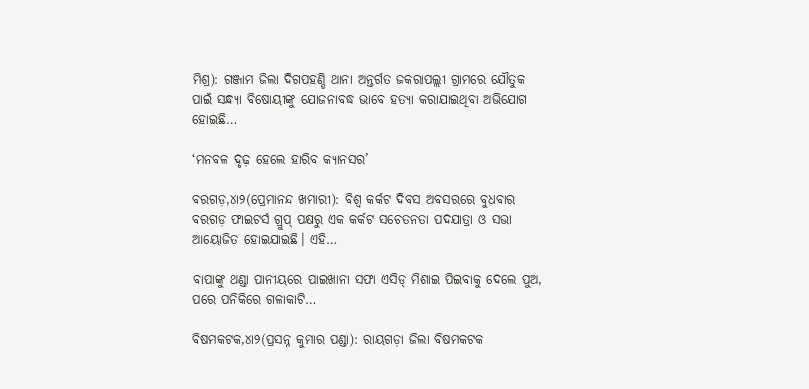ମିଶ୍ର): ଗଞ୍ଜାମ ଜିଲା ଦିଗପହଣ୍ଡି ଥାନା ଅନ୍ତର୍ଗତ ଜକରାପଲ୍ଲୀ ଗ୍ରାମରେ ଯୌତୁକ ପାଇଁ ସନ୍ଧ୍ୟା ବିଷୋୟୀଙ୍କୁ ଯୋଜନାବଦ୍ଧ ଭାବେ ହତ୍ୟା କରାଯାଇଥିବା ଅଭିଯୋଗ ହୋଇଛି…

‘ମନବଳ ଦୃଢ଼ ହେଲେ ହାରିବ କ୍ୟାନସର’

ବରଗଡ଼,୪ା୨(ପ୍ରେମାନନ୍ଦ ଖମାରୀ): ବିଶ୍ୱ କର୍କଟ ଦିବସ ଅବସରରେ ବୁଧବାର ବରଗଡ଼ ଫାଇଟର୍ସ ଗ୍ରୁପ୍‌ ପକ୍ଷରୁ ଏକ କର୍କଟ ସଚେତନତା ପଦଯାତ୍ରା ଓ ସଭା ଆୟୋଜିତ ହୋଇଯାଇଛି। ଏହି…

ବାପାଙ୍କୁ ଥଣ୍ଡା ପାନୀୟରେ ପାଇଖାନା ସଫା ଏସିଡ୍‌ ମିଶାଇ ପିଇବାକୁ ଦେଲେ ପୁଅ, ପରେ ପନିକିରେ ଗଳାକାଟି…

ବିଷମକଟକ,୪ା୨(ପ୍ରସନ୍ନ କୁମାର ପଣ୍ଡା): ରାୟଗଡ଼ା ଜିଲା ବିଷମକଟକ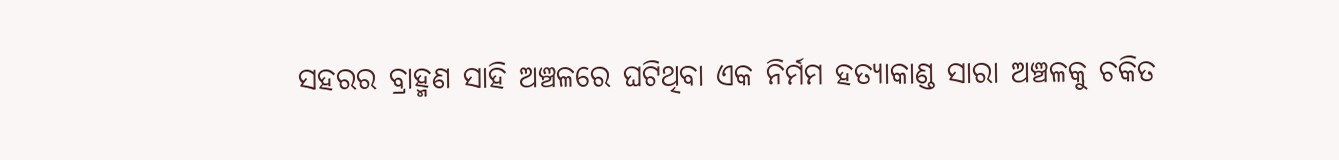ସହରର ବ୍ରାହ୍ମଣ ସାହି ଅଞ୍ଚଳରେ ଘଟିଥିବା ଏକ ନିର୍ମମ ହତ୍ୟାକାଣ୍ଡ ସାରା ଅଞ୍ଚଳକୁ ଚକିତ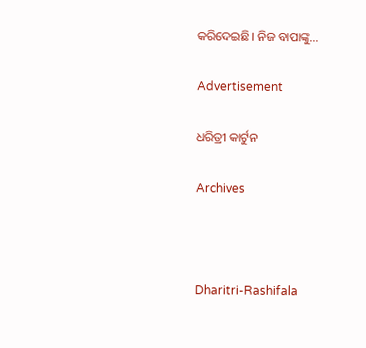କରିଦେଇଛି। ନିଜ ବାପାଙ୍କୁ…

Advertisement

ଧରିତ୍ରୀ କାର୍ଟୁନ

Archives



Dharitri-Rashifala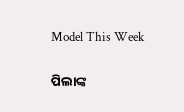Model This Week

ପିଲାଙ୍କ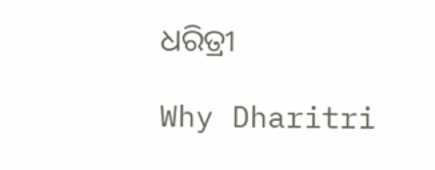ଧରିତ୍ରୀ

Why Dharitri